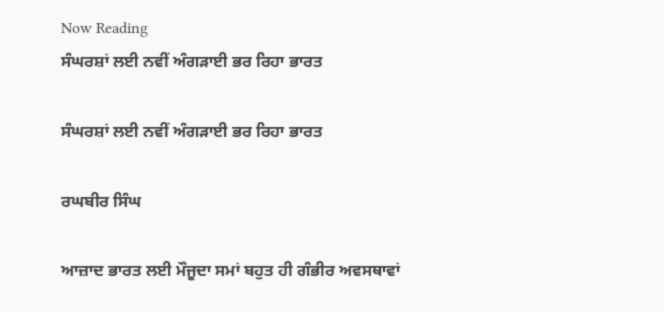Now Reading
ਸੰਘਰਸ਼ਾਂ ਲਈ ਨਵੀਂ ਅੰਗੜਾਈ ਭਰ ਰਿਹਾ ਭਾਰਤ

ਸੰਘਰਸ਼ਾਂ ਲਈ ਨਵੀਂ ਅੰਗੜਾਈ ਭਰ ਰਿਹਾ ਭਾਰਤ

ਰਘਬੀਰ ਸਿੰਘ

ਆਜ਼ਾਦ ਭਾਰਤ ਲਈ ਮੌਜੂਦਾ ਸਮਾਂ ਬਹੁਤ ਹੀ ਗੰਭੀਰ ਅਵਸਥਾਵਾਂ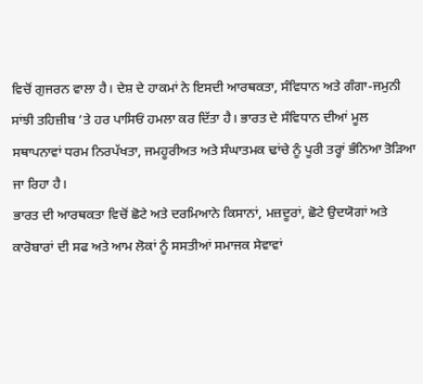ਵਿਚੋਂ ਗੁਜਰਨ ਵਾਲਾ ਹੈ। ਦੇਸ਼ ਦੇ ਹਾਕਮਾਂ ਨੇ ਇਸਦੀ ਆਰਥਕਤਾ, ਸੰਵਿਧਾਨ ਅਤੇ ਗੰਗਾ-ਜਮੁਨੀ ਸਾਂਝੀ ਤਹਿਜ਼ੀਬ ’ਤੇ ਹਰ ਪਾਸਿਓਂ ਹਮਲਾ ਕਰ ਦਿੱਤਾ ਹੈ। ਭਾਰਤ ਦੇ ਸੰਵਿਧਾਨ ਦੀਆਂ ਮੂਲ ਸਥਾਪਨਾਵਾਂ ਧਰਮ ਨਿਰਪੱਖਤਾ, ਜਮਹੂਰੀਅਤ ਅਤੇ ਸੰਘਾਤਮਕ ਢਾਂਚੇ ਨੂੰ ਪੂਰੀ ਤਰ੍ਹਾਂ ਭੰਨਿਆ ਤੋੜਿਆ ਜਾ ਰਿਹਾ ਹੈ।
ਭਾਰਤ ਦੀ ਆਰਥਕਤਾ ਵਿਚੋਂ ਛੋਟੇ ਅਤੇ ਦਰਮਿਆਨੇ ਕਿਸਾਨਾਂ, ਮਜ਼ਦੂਰਾਂ, ਛੋਟੇ ਉਦਯੋਗਾਂ ਅਤੇ ਕਾਰੋਬਾਰਾਂ ਦੀ ਸਫ ਅਤੇ ਆਮ ਲੋਕਾਂ ਨੂੰ ਸਸਤੀਆਂ ਸਮਾਜਕ ਸੇਵਾਵਾਂ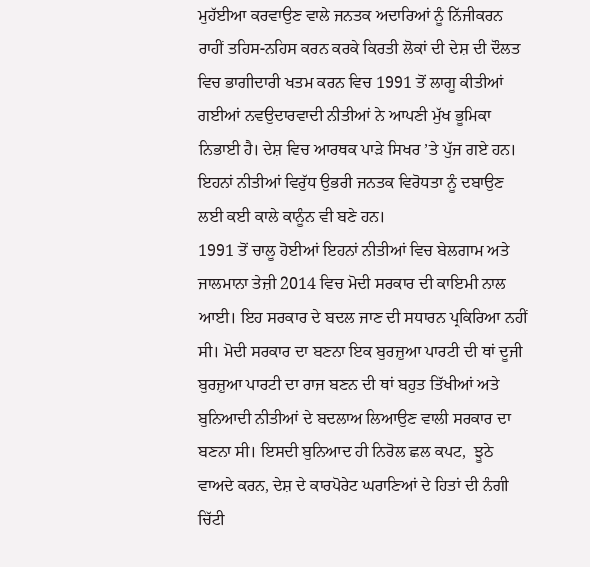ਮੁਹੱਈਆ ਕਰਵਾਉਣ ਵਾਲੇ ਜਨਤਕ ਅਦਾਰਿਆਂ ਨੂੰ ਨਿੱਜੀਕਰਨ ਰਾਹੀਂ ਤਹਿਸ-ਨਹਿਸ ਕਰਨ ਕਰਕੇ ਕਿਰਤੀ ਲੋਕਾਂ ਦੀ ਦੇਸ਼ ਦੀ ਦੌਲਤ ਵਿਚ ਭਾਗੀਦਾਰੀ ਖਤਮ ਕਰਨ ਵਿਚ 1991 ਤੋਂ ਲਾਗੂ ਕੀਤੀਆਂ ਗਈਆਂ ਨਵਉਦਾਰਵਾਦੀ ਨੀਤੀਆਂ ਨੇ ਆਪਣੀ ਮੁੱਖ ਭੂਮਿਕਾ ਨਿਭਾਈ ਹੈ। ਦੇਸ਼ ਵਿਚ ਆਰਥਕ ਪਾੜੇ ਸਿਖਰ ’ਤੇ ਪੁੱਜ ਗਏ ਹਨ। ਇਹਨਾਂ ਨੀਤੀਆਂ ਵਿਰੁੱਧ ਉਭਰੀ ਜਨਤਕ ਵਿਰੋਧਤਾ ਨੂੰ ਦਬਾਉਣ ਲਈ ਕਈ ਕਾਲੇ ਕਾਨੂੰਨ ਵੀ ਬਣੇ ਹਨ।
1991 ਤੋਂ ਚਾਲੂ ਹੋਈਆਂ ਇਹਨਾਂ ਨੀਤੀਆਂ ਵਿਚ ਬੇਲਗਾਮ ਅਤੇ ਜਾਲਮਾਨਾ ਤੇਜ਼ੀ 2014 ਵਿਚ ਮੋਦੀ ਸਰਕਾਰ ਦੀ ਕਾਇਮੀ ਨਾਲ ਆਈ। ਇਹ ਸਰਕਾਰ ਦੇ ਬਦਲ ਜਾਣ ਦੀ ਸਧਾਰਨ ਪ੍ਰਕਿਰਿਆ ਨਹੀਂ ਸੀ। ਮੋਦੀ ਸਰਕਾਰ ਦਾ ਬਣਨਾ ਇਕ ਬੁਰਜ਼ੁਆ ਪਾਰਟੀ ਦੀ ਥਾਂ ਦੂਜੀ ਬੁਰਜ਼ੁਆ ਪਾਰਟੀ ਦਾ ਰਾਜ ਬਣਨ ਦੀ ਥਾਂ ਬਹੁਤ ਤਿੱਖੀਆਂ ਅਤੇ ਬੁਨਿਆਦੀ ਨੀਤੀਆਂ ਦੇ ਬਦਲਾਅ ਲਿਆਉਣ ਵਾਲੀ ਸਰਕਾਰ ਦਾ ਬਣਨਾ ਸੀ। ਇਸਦੀ ਬੁਨਿਆਦ ਹੀ ਨਿਰੋਲ ਛਲ ਕਪਟ,  ਝੂਠੇ ਵਾਅਦੇ ਕਰਨ, ਦੇਸ਼ ਦੇ ਕਾਰਪੋਰੇਟ ਘਰਾਣਿਆਂ ਦੇ ਹਿਤਾਂ ਦੀ ਨੰਗੀ ਚਿੱਟੀ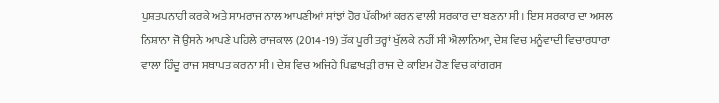ਪੁਸ਼ਤਪਨਾਹੀ ਕਰਕੇ ਅਤੇ ਸਾਮਰਾਜ ਨਾਲ ਆਪਣੀਆਂ ਸਾਂਝਾਂ ਹੋਰ ਪੱਕੀਆਂ ਕਰਨ ਵਾਲੀ ਸਰਕਾਰ ਦਾ ਬਣਨਾ ਸੀ। ਇਸ ਸਰਕਾਰ ਦਾ ਅਸਲ ਨਿਸ਼ਾਨਾ ਜੋ ਉਸਨੇ ਆਪਣੇ ਪਹਿਲੇ ਰਾਜਕਾਲ (2014-19) ਤੱਕ ਪੂਰੀ ਤਰ੍ਹਾਂ ਖੁੱਲਕੇ ਨਹੀਂ ਸੀ ਐਲਾਨਿਆ, ਦੇਸ਼ ਵਿਚ ਮਨੂੰਵਾਦੀ ਵਿਚਾਰਧਾਰਾ ਵਾਲਾ ਹਿੰਦੂ ਰਾਜ ਸਥਾਪਤ ਕਰਨਾ ਸੀ। ਦੇਸ਼ ਵਿਚ ਅਜਿਹੇ ਪਿਛਾਖੜੀ ਰਾਜ ਦੇ ਕਾਇਮ ਹੋਣ ਵਿਚ ਕਾਂਗਰਸ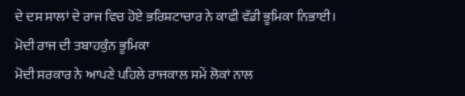ਦੇ ਦਸ ਸਾਲਾਂ ਦੇ ਰਾਜ ਵਿਚ ਹੋਏ ਭਰਿਸ਼ਟਾਚਾਰ ਨੇ ਕਾਫੀ ਵੱਡੀ ਭੂਮਿਕਾ ਨਿਭਾਈ।
ਮੋਦੀ ਰਾਜ ਦੀ ਤਬਾਹਕੁੰਨ ਭੂਮਿਕਾ
ਮੋਦੀ ਸਰਕਾਰ ਨੇ ਆਪਣੇ ਪਹਿਲੇ ਰਾਜਕਾਲ ਸਮੇਂ ਲੋਕਾਂ ਨਾਲ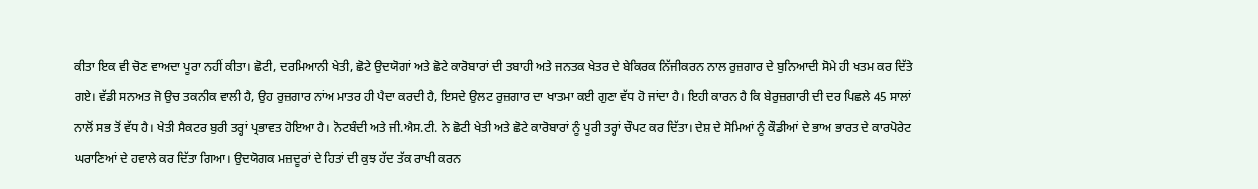ਕੀਤਾ ਇਕ ਵੀ ਚੋਣ ਵਾਅਦਾ ਪੂਰਾ ਨਹੀਂ ਕੀਤਾ। ਛੋਟੀ, ਦਰਮਿਆਨੀ ਖੇਤੀ, ਛੋਟੇ ਉਦਯੋਗਾਂ ਅਤੇ ਛੋਟੇ ਕਾਰੋਬਾਰਾਂ ਦੀ ਤਬਾਹੀ ਅਤੇ ਜਨਤਕ ਖੇਤਰ ਦੇ ਬੇਕਿਰਕ ਨਿੱਜੀਕਰਨ ਨਾਲ ਰੁਜ਼ਗਾਰ ਦੇ ਬੁਨਿਆਦੀ ਸੋਮੇ ਹੀ ਖਤਮ ਕਰ ਦਿੱਤੇ ਗਏ। ਵੱਡੀ ਸਨਅਤ ਜੋ ਉਚ ਤਕਨੀਕ ਵਾਲੀ ਹੈ, ਉਹ ਰੁਜ਼ਗਾਰ ਨਾਂਅ ਮਾਤਰ ਹੀ ਪੈਦਾ ਕਰਦੀ ਹੈ, ਇਸਦੇ ਉਲਟ ਰੁਜ਼ਗਾਰ ਦਾ ਖਾਤਮਾ ਕਈ ਗੁਣਾ ਵੱਧ ਹੋ ਜਾਂਦਾ ਹੈ। ਇਹੀ ਕਾਰਨ ਹੈ ਕਿ ਬੇਰੁਜ਼ਗਾਰੀ ਦੀ ਦਰ ਪਿਛਲੇ 45 ਸਾਲਾਂ ਨਾਲੋਂ ਸਭ ਤੋਂ ਵੱਧ ਹੈ। ਖੇਤੀ ਸੈਕਟਰ ਬੁਰੀ ਤਰ੍ਹਾਂ ਪ੍ਰਭਾਵਤ ਹੋਇਆ ਹੈ। ਨੋਟਬੰਦੀ ਅਤੇ ਜੀ.ਐਸ.ਟੀ. ਨੇ ਛੋਟੀ ਖੇਤੀ ਅਤੇ ਛੋਟੇ ਕਾਰੋਬਾਰਾਂ ਨੂੰ ਪੂਰੀ ਤਰ੍ਹਾਂ ਚੌਪਟ ਕਰ ਦਿੱਤਾ। ਦੇਸ਼ ਦੇ ਸੋਮਿਆਂ ਨੂੰ ਕੌਡੀਆਂ ਦੇ ਭਾਅ ਭਾਰਤ ਦੇ ਕਾਰਪੋਰੇਟ ਘਰਾਣਿਆਂ ਦੇ ਹਵਾਲੇ ਕਰ ਦਿੱਤਾ ਗਿਆ। ਉਦਯੋਗਕ ਮਜ਼ਦੂਰਾਂ ਦੇ ਹਿਤਾਂ ਦੀ ਕੁਝ ਹੱਦ ਤੱਕ ਰਾਖੀ ਕਰਨ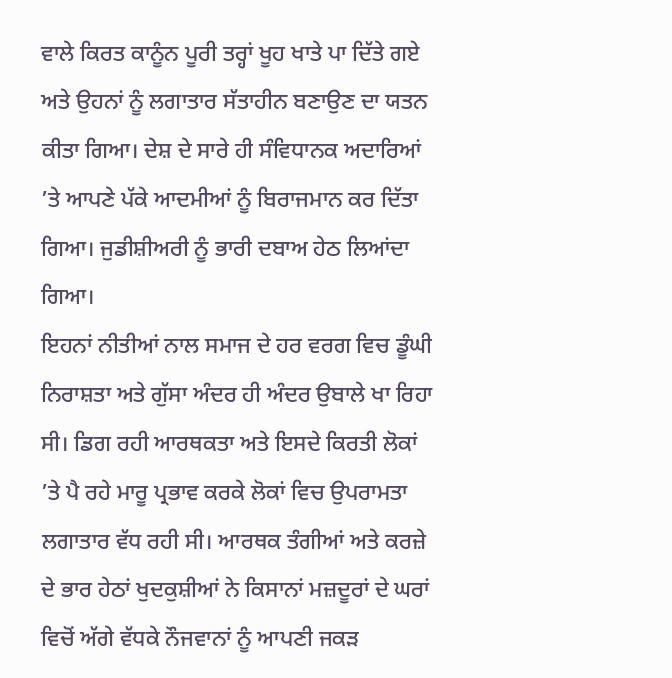ਵਾਲੇ ਕਿਰਤ ਕਾਨੂੰਨ ਪੂਰੀ ਤਰ੍ਹਾਂ ਖੂਹ ਖਾਤੇ ਪਾ ਦਿੱਤੇ ਗਏ ਅਤੇ ਉਹਨਾਂ ਨੂੰ ਲਗਾਤਾਰ ਸੱਤਾਹੀਨ ਬਣਾਉਣ ਦਾ ਯਤਨ ਕੀਤਾ ਗਿਆ। ਦੇਸ਼ ਦੇ ਸਾਰੇ ਹੀ ਸੰਵਿਧਾਨਕ ਅਦਾਰਿਆਂ ’ਤੇ ਆਪਣੇ ਪੱਕੇ ਆਦਮੀਆਂ ਨੂੰ ਬਿਰਾਜਮਾਨ ਕਰ ਦਿੱਤਾ ਗਿਆ। ਜੁਡੀਸ਼ੀਅਰੀ ਨੂੰ ਭਾਰੀ ਦਬਾਅ ਹੇਠ ਲਿਆਂਦਾ ਗਿਆ।
ਇਹਨਾਂ ਨੀਤੀਆਂ ਨਾਲ ਸਮਾਜ ਦੇ ਹਰ ਵਰਗ ਵਿਚ ਡੂੰਘੀ ਨਿਰਾਸ਼ਤਾ ਅਤੇ ਗੁੱਸਾ ਅੰਦਰ ਹੀ ਅੰਦਰ ਉਬਾਲੇ ਖਾ ਰਿਹਾ ਸੀ। ਡਿਗ ਰਹੀ ਆਰਥਕਤਾ ਅਤੇ ਇਸਦੇ ਕਿਰਤੀ ਲੋਕਾਂ ’ਤੇ ਪੈ ਰਹੇ ਮਾਰੂ ਪ੍ਰਭਾਵ ਕਰਕੇ ਲੋਕਾਂ ਵਿਚ ਉਪਰਾਮਤਾ ਲਗਾਤਾਰ ਵੱਧ ਰਹੀ ਸੀ। ਆਰਥਕ ਤੰਗੀਆਂ ਅਤੇ ਕਰਜ਼ੇ ਦੇ ਭਾਰ ਹੇਠਾਂ ਖੁਦਕੁਸ਼ੀਆਂ ਨੇ ਕਿਸਾਨਾਂ ਮਜ਼ਦੂਰਾਂ ਦੇ ਘਰਾਂ ਵਿਚੋਂ ਅੱਗੇ ਵੱਧਕੇ ਨੌਜਵਾਨਾਂ ਨੂੰ ਆਪਣੀ ਜਕੜ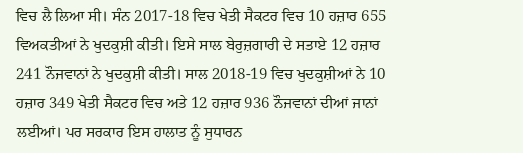ਵਿਚ ਲੈ ਲਿਆ ਸੀ। ਸੰਨ 2017-18 ਵਿਚ ਖੇਤੀ ਸੈਕਟਰ ਵਿਚ 10 ਹਜ਼ਾਰ 655 ਵਿਅਕਤੀਆਂ ਨੇ ਖੁਦਕੁਸ਼ੀ ਕੀਤੀ। ਇਸੇ ਸਾਲ ਬੇਰੁਜ਼ਗਾਰੀ ਦੇ ਸਤਾਏ 12 ਹਜ਼ਾਰ 241 ਨੌਜਵਾਨਾਂ ਨੇ ਖੁਦਕੁਸ਼ੀ ਕੀਤੀ। ਸਾਲ 2018-19 ਵਿਚ ਖੁਦਕੁਸ਼ੀਆਂ ਨੇ 10 ਹਜ਼ਾਰ 349 ਖੇਤੀ ਸੈਕਟਰ ਵਿਚ ਅਤੇ 12 ਹਜ਼ਾਰ 936 ਨੌਜਵਾਨਾਂ ਦੀਆਂ ਜਾਨਾਂ ਲਈਆਂ। ਪਰ ਸਰਕਾਰ ਇਸ ਹਾਲਾਤ ਨੂੰ ਸੁਧਾਰਨ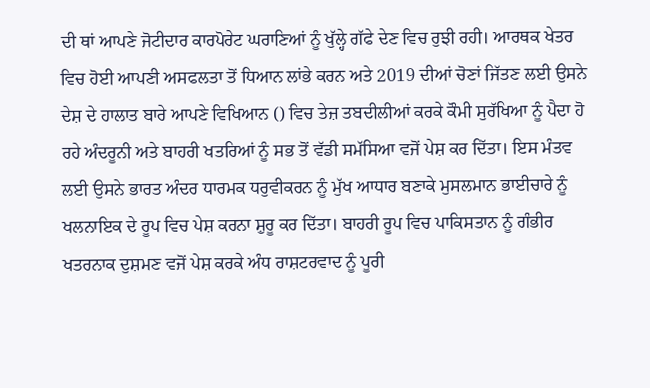ਦੀ ਥਾਂ ਆਪਣੇ ਜੋਟੀਦਾਰ ਕਾਰਪੋਰੇਟ ਘਰਾਣਿਆਂ ਨੂੰ ਖੁੱਲ੍ਹੇ ਗੱਫੇ ਦੇਣ ਵਿਚ ਰੁਝੀ ਰਹੀ। ਆਰਥਕ ਖੇਤਰ ਵਿਚ ਹੋਈ ਆਪਣੀ ਅਸਫਲਤਾ ਤੋਂ ਧਿਆਨ ਲਾਂਭੇ ਕਰਨ ਅਤੇ 2019 ਦੀਆਂ ਚੋਣਾਂ ਜਿੱਤਣ ਲਈ ਉਸਨੇ ਦੇਸ਼ ਦੇ ਹਾਲਾਤ ਬਾਰੇ ਆਪਣੇ ਵਿਖਿਆਨ () ਵਿਚ ਤੇਜ਼ ਤਬਦੀਲੀਆਂ ਕਰਕੇ ਕੌਮੀ ਸੁਰੱਖਿਆ ਨੂੰ ਪੈਦਾ ਹੋ ਰਹੇ ਅੰਦਰੂਨੀ ਅਤੇ ਬਾਹਰੀ ਖਤਰਿਆਂ ਨੂੰ ਸਭ ਤੋਂ ਵੱਡੀ ਸਮੱਸਿਆ ਵਜੋਂ ਪੇਸ਼ ਕਰ ਦਿੱਤਾ। ਇਸ ਮੰਤਵ ਲਈ ਉਸਨੇ ਭਾਰਤ ਅੰਦਰ ਧਾਰਮਕ ਧਰੁਵੀਕਰਨ ਨੂੰ ਮੁੱਖ ਆਧਾਰ ਬਣਾਕੇ ਮੁਸਲਮਾਨ ਭਾਈਚਾਰੇ ਨੂੰ ਖਲਨਾਇਕ ਦੇ ਰੂਪ ਵਿਚ ਪੇਸ਼ ਕਰਨਾ ਸ਼ੁਰੂ ਕਰ ਦਿੱਤਾ। ਬਾਹਰੀ ਰੂਪ ਵਿਚ ਪਾਕਿਸਤਾਨ ਨੂੰ ਗੰਭੀਰ ਖਤਰਨਾਕ ਦੁਸ਼ਮਣ ਵਜੋਂ ਪੇਸ਼ ਕਰਕੇ ਅੰਧ ਰਾਸ਼ਟਰਵਾਦ ਨੂੰ ਪੂਰੀ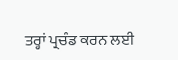ਤਰ੍ਹਾਂ ਪ੍ਰਚੰਡ ਕਰਨ ਲਈ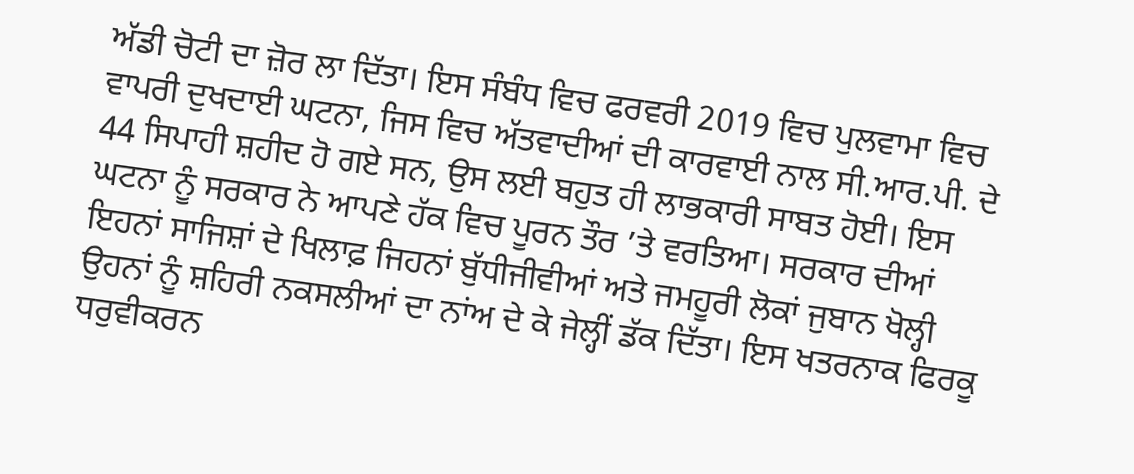ਅੱਡੀ ਚੋਟੀ ਦਾ ਜ਼ੋਰ ਲਾ ਦਿੱਤਾ। ਇਸ ਸੰਬੰਧ ਵਿਚ ਫਰਵਰੀ 2019 ਵਿਚ ਪੁਲਵਾਮਾ ਵਿਚ ਵਾਪਰੀ ਦੁਖਦਾਈ ਘਟਨਾ, ਜਿਸ ਵਿਚ ਅੱਤਵਾਦੀਆਂ ਦੀ ਕਾਰਵਾਈ ਨਾਲ ਸੀ.ਆਰ.ਪੀ. ਦੇ 44 ਸਿਪਾਹੀ ਸ਼ਹੀਦ ਹੋ ਗਏ ਸਨ, ਉਸ ਲਈ ਬਹੁਤ ਹੀ ਲਾਭਕਾਰੀ ਸਾਬਤ ਹੋਈ। ਇਸ ਘਟਨਾ ਨੂੰ ਸਰਕਾਰ ਨੇ ਆਪਣੇ ਹੱਕ ਵਿਚ ਪੂਰਨ ਤੌਰ ’ਤੇ ਵਰਤਿਆ। ਸਰਕਾਰ ਦੀਆਂ ਇਹਨਾਂ ਸਾਜਿਸ਼ਾਂ ਦੇ ਖਿਲਾਫ਼ ਜਿਹਨਾਂ ਬੁੱਧੀਜੀਵੀਆਂ ਅਤੇ ਜਮਹੂਰੀ ਲੋਕਾਂ ਜੁਬਾਨ ਖੋਲ੍ਹੀ ਉਹਨਾਂ ਨੂੰ ਸ਼ਹਿਰੀ ਨਕਸਲੀਆਂ ਦਾ ਨਾਂਅ ਦੇ ਕੇ ਜੇਲ੍ਹੀਂ ਡੱਕ ਦਿੱਤਾ। ਇਸ ਖਤਰਨਾਕ ਫਿਰਕੂ ਧਰੁਵੀਕਰਨ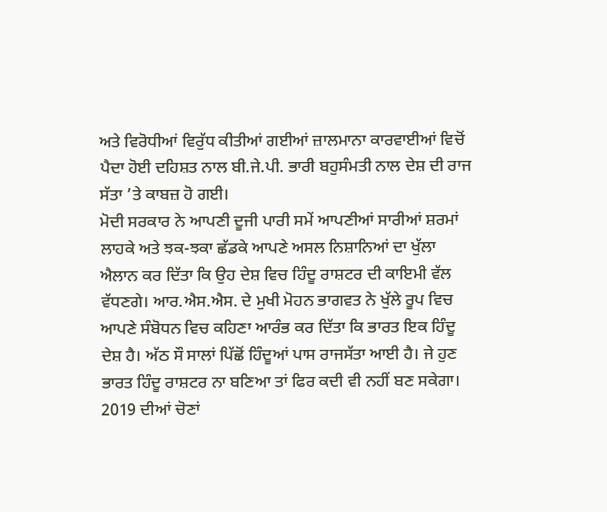ਅਤੇ ਵਿਰੋਧੀਆਂ ਵਿਰੁੱਧ ਕੀਤੀਆਂ ਗਈਆਂ ਜ਼ਾਲਮਾਨਾ ਕਾਰਵਾਈਆਂ ਵਿਚੋਂ ਪੈਦਾ ਹੋਈ ਦਹਿਸ਼ਤ ਨਾਲ ਬੀ.ਜੇ.ਪੀ. ਭਾਰੀ ਬਹੁਸੰਮਤੀ ਨਾਲ ਦੇਸ਼ ਦੀ ਰਾਜ ਸੱਤਾ ’ਤੇ ਕਾਬਜ਼ ਹੋ ਗਈ।
ਮੋਦੀ ਸਰਕਾਰ ਨੇ ਆਪਣੀ ਦੂਜੀ ਪਾਰੀ ਸਮੇਂ ਆਪਣੀਆਂ ਸਾਰੀਆਂ ਸ਼ਰਮਾਂ ਲਾਹਕੇ ਅਤੇ ਝਕ-ਝਕਾ ਛੱਡਕੇ ਆਪਣੇ ਅਸਲ ਨਿਸ਼ਾਨਿਆਂ ਦਾ ਖੁੱਲਾ ਐਲਾਨ ਕਰ ਦਿੱਤਾ ਕਿ ਉਹ ਦੇਸ਼ ਵਿਚ ਹਿੰਦੂ ਰਾਸ਼ਟਰ ਦੀ ਕਾਇਮੀ ਵੱਲ ਵੱਧਣਗੇ। ਆਰ.ਐਸ.ਐਸ. ਦੇ ਮੁਖੀ ਮੋਹਨ ਭਾਗਵਤ ਨੇ ਖੁੱਲੇ ਰੂਪ ਵਿਚ ਆਪਣੇ ਸੰਬੋਧਨ ਵਿਚ ਕਹਿਣਾ ਆਰੰਭ ਕਰ ਦਿੱਤਾ ਕਿ ਭਾਰਤ ਇਕ ਹਿੰਦੂ ਦੇਸ਼ ਹੈ। ਅੱਠ ਸੌ ਸਾਲਾਂ ਪਿੱਛੋਂ ਹਿੰਦੂਆਂ ਪਾਸ ਰਾਜਸੱਤਾ ਆਈ ਹੈ। ਜੇ ਹੁਣ ਭਾਰਤ ਹਿੰਦੂ ਰਾਸ਼ਟਰ ਨਾ ਬਣਿਆ ਤਾਂ ਫਿਰ ਕਦੀ ਵੀ ਨਹੀਂ ਬਣ ਸਕੇਗਾ। 2019 ਦੀਆਂ ਚੋਣਾਂ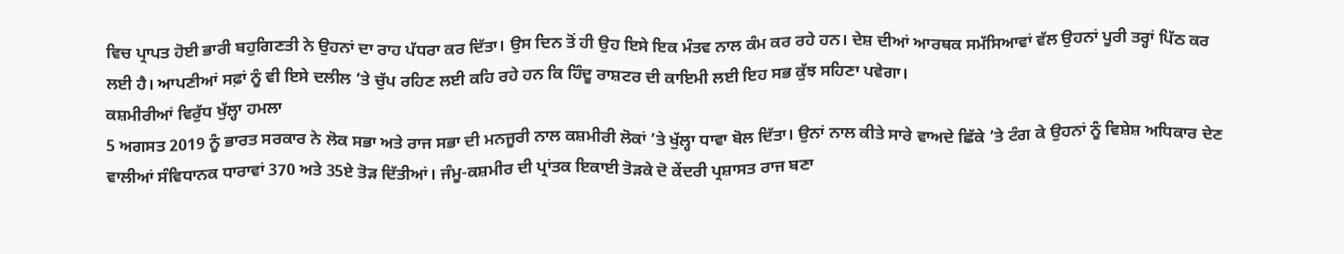ਵਿਚ ਪ੍ਰਾਪਤ ਹੋਈ ਭਾਰੀ ਬਹੁਗਿਣਤੀ ਨੇ ਉਹਨਾਂ ਦਾ ਰਾਹ ਪੱਧਰਾ ਕਰ ਦਿੱਤਾ। ਉਸ ਦਿਨ ਤੋਂ ਹੀ ਉਹ ਇਸੇ ਇਕ ਮੰਤਵ ਨਾਲ ਕੰਮ ਕਰ ਰਹੇ ਹਨ। ਦੇਸ਼ ਦੀਆਂ ਆਰਥਕ ਸਮੱਸਿਆਵਾਂ ਵੱਲ ਉਹਨਾਂ ਪੂਰੀ ਤਰ੍ਹਾਂ ਪਿੱਠ ਕਰ ਲਈ ਹੈ। ਆਪਣੀਆਂ ਸਫ਼ਾਂ ਨੂੰ ਵੀ ਇਸੇ ਦਲੀਲ ’ਤੇ ਚੁੱਪ ਰਹਿਣ ਲਈ ਕਹਿ ਰਹੇ ਹਨ ਕਿ ਹਿੰਦੂ ਰਾਸ਼ਟਰ ਦੀ ਕਾਇਮੀ ਲਈ ਇਹ ਸਭ ਕੁੱਝ ਸਹਿਣਾ ਪਵੇਗਾ।
ਕਸ਼ਮੀਰੀਆਂ ਵਿਰੁੱਧ ਖੁੱਲ੍ਹਾ ਹਮਲਾ
5 ਅਗਸਤ 2019 ਨੂੰ ਭਾਰਤ ਸਰਕਾਰ ਨੇ ਲੋਕ ਸਭਾ ਅਤੇ ਰਾਜ ਸਭਾ ਦੀ ਮਨਜੂਰੀ ਨਾਲ ਕਸ਼ਮੀਰੀ ਲੋਕਾਂ ’ਤੇ ਖੁੱਲ੍ਹਾ ਧਾਵਾ ਬੋਲ ਦਿੱਤਾ। ਉਨਾਂ ਨਾਲ ਕੀਤੇ ਸਾਰੇ ਵਾਅਦੇ ਛਿੱਕੇ ’ਤੇ ਟੰਗ ਕੇ ਉਹਨਾਂ ਨੂੰ ਵਿਸ਼ੇਸ਼ ਅਧਿਕਾਰ ਦੇਣ ਵਾਲੀਆਂ ਸੰਵਿਧਾਨਕ ਧਾਰਾਵਾਂ 370 ਅਤੇ 35ਏ ਤੋੜ ਦਿੱਤੀਆਂ। ਜੰਮੂ-ਕਸ਼ਮੀਰ ਦੀ ਪ੍ਰਾਂਤਕ ਇਕਾਈ ਤੋੜਕੇ ਦੋ ਕੇਂਦਰੀ ਪ੍ਰਸ਼ਾਸਤ ਰਾਜ ਬਣਾ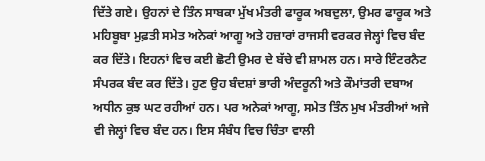ਦਿੱਤੇ ਗਏ। ਉਹਨਾਂ ਦੇ ਤਿੰਨ ਸਾਬਕਾ ਮੁੱਖ ਮੰਤਰੀ ਫਾਰੂਕ ਅਬਦੁਲਾ, ਉਮਰ ਫਾਰੂਕ ਅਤੇ ਮਹਿਬੂਬਾ ਮੁਫ਼ਤੀ ਸਮੇਤ ਅਨੇਕਾਂ ਆਗੂ ਅਤੇ ਹਜ਼ਾਰਾਂ ਰਾਜਸੀ ਵਰਕਰ ਜੇਲ੍ਹਾਂ ਵਿਚ ਬੰਦ ਕਰ ਦਿੱਤੇ। ਇਹਨਾਂ ਵਿਚ ਕਈ ਛੋਟੀ ਉਮਰ ਦੇ ਬੱਚੇ ਵੀ ਸ਼ਾਮਲ ਹਨ। ਸਾਰੇ ਇੰਟਰਨੈਟ ਸੰਪਰਕ ਬੰਦ ਕਰ ਦਿੱਤੇ। ਹੁਣ ਉਹ ਬੰਦਸ਼ਾਂ ਭਾਰੀ ਅੰਦਰੂਨੀ ਅਤੇ ਕੌਮਾਂਤਰੀ ਦਬਾਅ ਅਧੀਨ ਕੁਝ ਘਟ ਰਹੀਆਂ ਹਨ। ਪਰ ਅਨੇਕਾਂ ਆਗੂ, ਸਮੇਤ ਤਿੰਨ ਮੁਖ ਮੰਤਰੀਆਂ ਅਜੇ ਵੀ ਜੇਲ੍ਹਾਂ ਵਿਚ ਬੰਦ ਹਨ। ਇਸ ਸੰਬੰਧ ਵਿਚ ਚਿੰਤਾ ਵਾਲੀ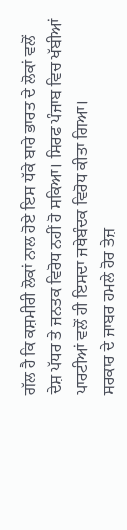ਗੱਲ ਹੈ ਕਿ ਕਸ਼ਮੀਰੀ ਲੋਕਾਂ ਨਾਲ ਹੋਏ ਇਸ ਧੱਕੇ ਬਾਰੇ ਭਾਰਤ ਦੇ ਲੋਕਾਂ ਵਲੋਂ ਦੇਸ਼ ਪੱਧਰ ਤੇ ਜਨਤਕ ਵਿਰੋਧ ਨਹੀਂ ਹੋ ਸਕਿਆ। ਸਿਰਫ ਪੰਜਾਬ ਵਿਚ ਖੱਬੀਆਂ ਪਾਰਟੀਆਂ ਵਲੋਂ ਹੀ ਇਸਦਾ ਜਥੇਬੰਦਕ ਵਿਰੋਧ ਕੀਤਾ ਗਿਆ।
ਸਰਕਾਰ ਦੇ ਜਾਬਰ ਹਮਲੇ ਹੋਰ ਤੇਜ਼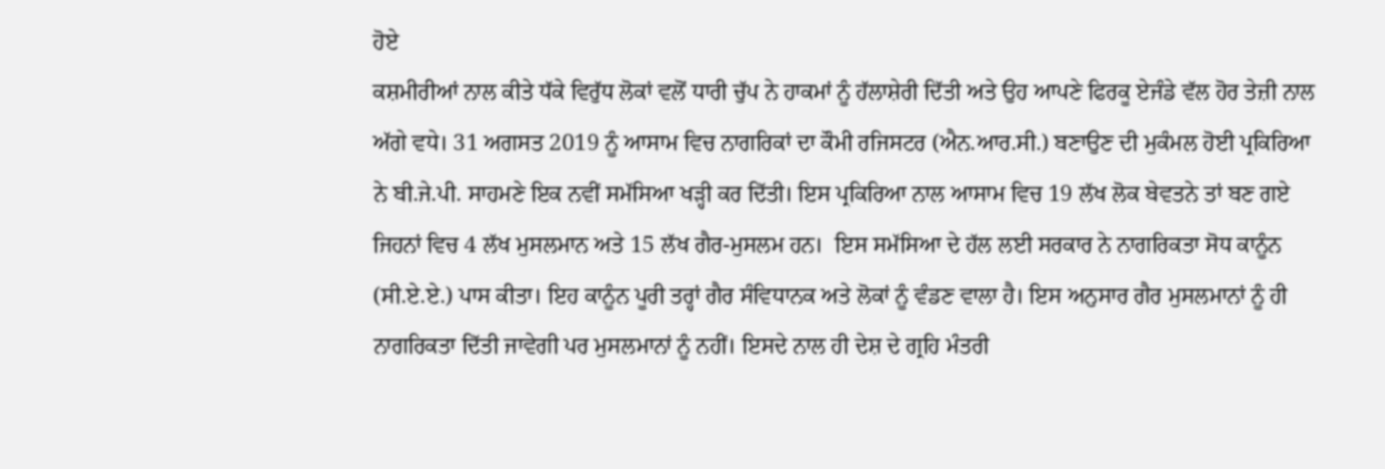ਹੋਏ
ਕਸ਼ਮੀਰੀਆਂ ਨਾਲ ਕੀਤੇ ਧੱਕੇ ਵਿਰੁੱਧ ਲੋਕਾਂ ਵਲੋਂ ਧਾਰੀ ਚੁੱਪ ਨੇ ਹਾਕਮਾਂ ਨੂੰ ਹੱਲਾਸ਼ੇਰੀ ਦਿੱਤੀ ਅਤੇ ਉਹ ਆਪਣੇ ਫਿਰਕੂ ਏਜੰਡੇ ਵੱਲ ਹੋਰ ਤੇਜ਼ੀ ਨਾਲ ਅੱਗੇ ਵਧੇ। 31 ਅਗਸਤ 2019 ਨੂੰ ਆਸਾਮ ਵਿਚ ਨਾਗਰਿਕਾਂ ਦਾ ਕੌਮੀ ਰਜਿਸਟਰ (ਐਨ.ਆਰ.ਸੀ.) ਬਣਾਉਣ ਦੀ ਮੁਕੰਮਲ ਹੋਈ ਪ੍ਰਕਿਰਿਆ ਨੇ ਬੀ.ਜੇ.ਪੀ. ਸਾਹਮਣੇ ਇਕ ਨਵੀਂ ਸਮੱਸਿਆ ਖੜ੍ਹੀ ਕਰ ਦਿੱਤੀ। ਇਸ ਪ੍ਰਕਿਰਿਆ ਨਾਲ ਆਸਾਮ ਵਿਚ 19 ਲੱਖ ਲੋਕ ਬੇਵਤਨੇ ਤਾਂ ਬਣ ਗਏ ਜਿਹਨਾਂ ਵਿਚ 4 ਲੱਖ ਮੁਸਲਮਾਨ ਅਤੇ 15 ਲੱਖ ਗੈਰ-ਮੁਸਲਮ ਹਨ।  ਇਸ ਸਮੱਸਿਆ ਦੇ ਹੱਲ ਲਈ ਸਰਕਾਰ ਨੇ ਨਾਗਰਿਕਤਾ ਸੋਧ ਕਾਨੂੰਨ (ਸੀ.ਏ.ਏ.) ਪਾਸ ਕੀਤਾ। ਇਹ ਕਾਨੂੰਨ ਪੂਰੀ ਤਰ੍ਹਾਂ ਗੈਰ ਸੰਵਿਧਾਨਕ ਅਤੇ ਲੋਕਾਂ ਨੂੰ ਵੰਡਣ ਵਾਲਾ ਹੈ। ਇਸ ਅਨੁਸਾਰ ਗੈਰ ਮੁਸਲਮਾਨਾਂ ਨੂੰ ਹੀ ਨਾਗਰਿਕਤਾ ਦਿੱਤੀ ਜਾਵੇਗੀ ਪਰ ਮੁਸਲਮਾਨਾਂ ਨੂੰ ਨਹੀਂ। ਇਸਦੇ ਨਾਲ ਹੀ ਦੇਸ਼ ਦੇ ਗ੍ਰਹਿ ਮੰਤਰੀ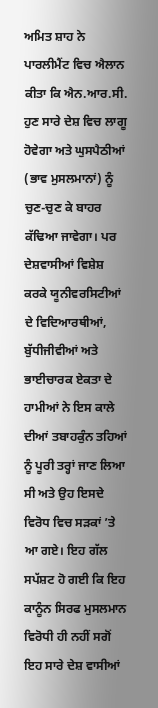ਅਮਿਤ ਸ਼ਾਹ ਨੇ ਪਾਰਲੀਮੈਂਟ ਵਿਚ ਐਲਾਨ ਕੀਤਾ ਕਿ ਐਨ.ਆਰ.ਸੀ. ਹੁਣ ਸਾਰੇ ਦੇਸ਼ ਵਿਚ ਲਾਗੂ ਹੋਵੇਗਾ ਅਤੇ ਘੁਸਪੈਠੀਆਂ (ਭਾਵ ਮੁਸਲਮਾਨਾਂ) ਨੂੰ ਚੁਣ-ਚੁਣ ਕੇ ਬਾਹਰ ਕੱਢਿਆ ਜਾਵੇਗਾ। ਪਰ ਦੇਸ਼ਵਾਸੀਆਂ ਵਿਸ਼ੇਸ਼ ਕਰਕੇ ਯੂਨੀਵਰਸਿਟੀਆਂ ਦੇ ਵਿਦਿਆਰਥੀਆਂ, ਬੁੱਧੀਜੀਵੀਆਂ ਅਤੇ ਭਾਈਚਾਰਕ ਏਕਤਾ ਦੇ ਹਾਮੀਆਂ ਨੇ ਇਸ ਕਾਲੇ ਦੀਆਂ ਤਬਾਹਕੁੰਨ ਤਹਿਆਂ ਨੂੰ ਪੂਰੀ ਤਰ੍ਹਾਂ ਜਾਣ ਲਿਆ ਸੀ ਅਤੇ ਉਹ ਇਸਦੇ ਵਿਰੋਧ ਵਿਚ ਸੜਕਾਂ ’ਤੇ ਆ ਗਏ। ਇਹ ਗੱਲ ਸਪੱਸ਼ਟ ਹੋ ਗਈ ਕਿ ਇਹ ਕਾਨੂੰਨ ਸਿਰਫ ਮੁਸਲਮਾਨ ਵਿਰੋਧੀ ਹੀ ਨਹੀਂ ਸਗੋਂ ਇਹ ਸਾਰੇ ਦੇਸ਼ ਵਾਸੀਆਂ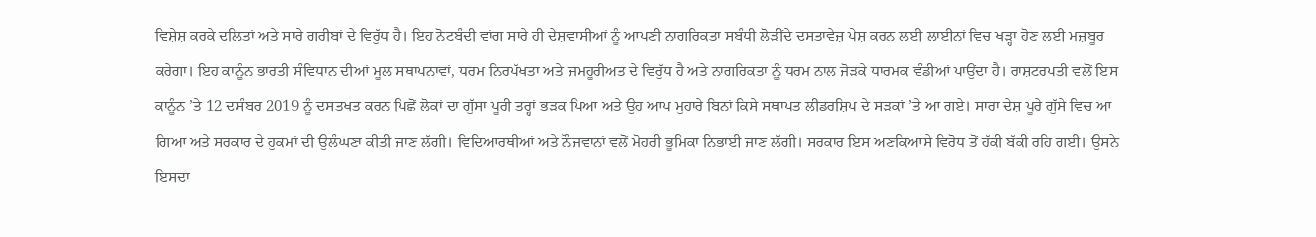ਵਿਸ਼ੇਸ਼ ਕਰਕੇ ਦਲਿਤਾਂ ਅਤੇ ਸਾਰੇ ਗਰੀਬਾਂ ਦੇ ਵਿਰੁੱਧ ਹੈ। ਇਹ ਨੋਟਬੰਦੀ ਵਾਂਗ ਸਾਰੇ ਹੀ ਦੇਸ਼ਵਾਸੀਆਂ ਨੂੰ ਆਪਣੀ ਨਾਗਰਿਕਤਾ ਸਬੰਧੀ ਲੋੜੀਂਦੇ ਦਸਤਾਵੇਜ਼ ਪੇਸ਼ ਕਰਨ ਲਈ ਲਾਈਨਾਂ ਵਿਚ ਖੜ੍ਹਾ ਹੋਣ ਲਈ ਮਜ਼ਬੂਰ ਕਰੇਗਾ। ਇਹ ਕਾਨੂੰਨ ਭਾਰਤੀ ਸੰਵਿਧਾਨ ਦੀਆਂ ਮੂਲ ਸਥਾਪਨਾਵਾਂ, ਧਰਮ ਨਿਰਪੱਖਤਾ ਅਤੇ ਜਮਹੂਰੀਅਤ ਦੇ ਵਿਰੁੱਧ ਹੈ ਅਤੇ ਨਾਗਰਿਕਤਾ ਨੂੰ ਧਰਮ ਨਾਲ ਜੋੜਕੇ ਧਾਰਮਕ ਵੰਡੀਆਂ ਪਾਉਂਦਾ ਹੈ। ਰਾਸ਼ਟਰਪਤੀ ਵਲੋਂ ਇਸ ਕਾਨੂੰਨ ’ਤੇ 12 ਦਸੰਬਰ 2019 ਨੂੰ ਦਸਤਖਤ ਕਰਨ ਪਿਛੋਂ ਲੋਕਾਂ ਦਾ ਗੁੱਸਾ ਪੂਰੀ ਤਰ੍ਹਾਂ ਭੜਕ ਪਿਆ ਅਤੇ ਉਹ ਆਪ ਮੁਹਾਰੇ ਬਿਨਾਂ ਕਿਸੇ ਸਥਾਪਤ ਲੀਡਰਸ਼ਿਪ ਦੇ ਸੜਕਾਂ ’ਤੇ ਆ ਗਏ। ਸਾਰਾ ਦੇਸ਼ ਪੂਰੇ ਗੁੱਸੇ ਵਿਚ ਆ ਗਿਆ ਅਤੇ ਸਰਕਾਰ ਦੇ ਹੁਕਮਾਂ ਦੀ ਉਲੰਘਣਾ ਕੀਤੀ ਜਾਣ ਲੱਗੀ। ਵਿਦਿਆਰਥੀਆਂ ਅਤੇ ਨੌਜਵਾਨਾਂ ਵਲੋਂ ਮੋਹਰੀ ਭੂਮਿਕਾ ਨਿਭਾਈ ਜਾਣ ਲੱਗੀ। ਸਰਕਾਰ ਇਸ ਅਣਕਿਆਸੇ ਵਿਰੋਧ ਤੋਂ ਹੱਕੀ ਬੱਕੀ ਰਹਿ ਗਈ। ਉਸਨੇ ਇਸਦਾ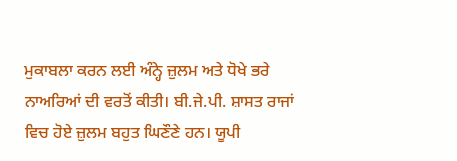ਮੁਕਾਬਲਾ ਕਰਨ ਲਈ ਅੰਨ੍ਹੇ ਜ਼ੁਲਮ ਅਤੇ ਧੋਖੇ ਭਰੇ ਨਾਅਰਿਆਂ ਦੀ ਵਰਤੋਂ ਕੀਤੀ। ਬੀ.ਜੇ.ਪੀ. ਸ਼ਾਸਤ ਰਾਜਾਂ ਵਿਚ ਹੋਏ ਜ਼ੁਲਮ ਬਹੁਤ ਘਿਣੌਣੇ ਹਨ। ਯੂਪੀ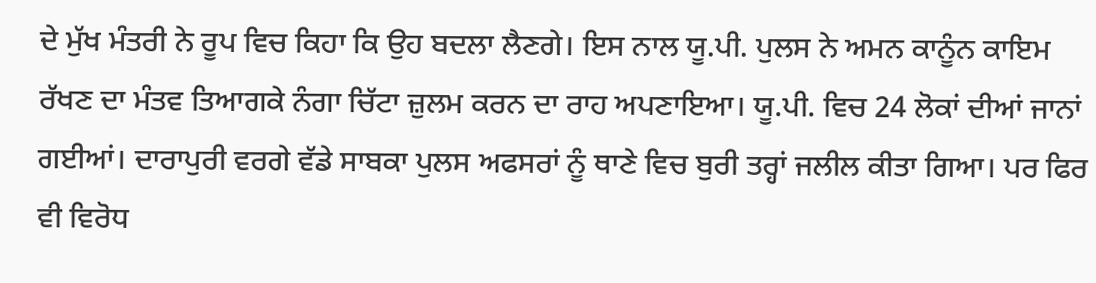ਦੇ ਮੁੱਖ ਮੰਤਰੀ ਨੇ ਰੂਪ ਵਿਚ ਕਿਹਾ ਕਿ ਉਹ ਬਦਲਾ ਲੈਣਗੇ। ਇਸ ਨਾਲ ਯੂ.ਪੀ. ਪੁਲਸ ਨੇ ਅਮਨ ਕਾਨੂੰਨ ਕਾਇਮ ਰੱਖਣ ਦਾ ਮੰਤਵ ਤਿਆਗਕੇ ਨੰਗਾ ਚਿੱਟਾ ਜ਼ੁਲਮ ਕਰਨ ਦਾ ਰਾਹ ਅਪਣਾਇਆ। ਯੂ.ਪੀ. ਵਿਚ 24 ਲੋਕਾਂ ਦੀਆਂ ਜਾਨਾਂ ਗਈਆਂ। ਦਾਰਾਪੁਰੀ ਵਰਗੇ ਵੱਡੇ ਸਾਬਕਾ ਪੁਲਸ ਅਫਸਰਾਂ ਨੂੰ ਥਾਣੇ ਵਿਚ ਬੁਰੀ ਤਰ੍ਹਾਂ ਜਲੀਲ ਕੀਤਾ ਗਿਆ। ਪਰ ਫਿਰ ਵੀ ਵਿਰੋਧ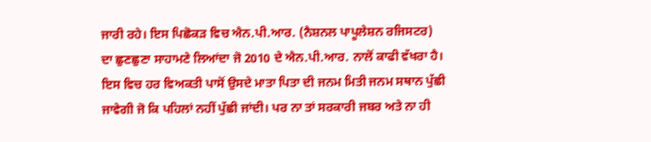ਜਾਰੀ ਰਹੇ। ਇਸ ਪਿਛੋਕੜ ਵਿਚ ਐਨ.ਪੀ.ਆਰ. (ਨੈਸ਼ਨਲ ਪਾਪੂਲੇਸ਼ਨ ਰਜਿਸਟਰ) ਦਾ ਛੁਣਛੁਣਾ ਸਾਹਾਮਣੇ ਲਿਆਂਦਾ ਜੋ 2010 ਦੇ ਐਨ.ਪੀ.ਆਰ. ਨਾਲੋਂ ਕਾਫੀ ਵੱਖਰਾ ਹੈ। ਇਸ ਵਿਚ ਹਰ ਵਿਅਕਤੀ ਪਾਸੋਂ ਉਸਦੇ ਮਾਤਾ ਪਿਤਾ ਦੀ ਜਨਮ ਮਿਤੀ ਜਨਮ ਸਥਾਨ ਪੁੱਛੀ ਜਾਵੇਗੀ ਜੋ ਕਿ ਪਹਿਲਾਂ ਨਹੀਂ ਪੁੱਛੀ ਜਾਂਦੀ। ਪਰ ਨਾ ਤਾਂ ਸਰਕਾਰੀ ਜਬਰ ਅਤੇ ਨਾ ਹੀ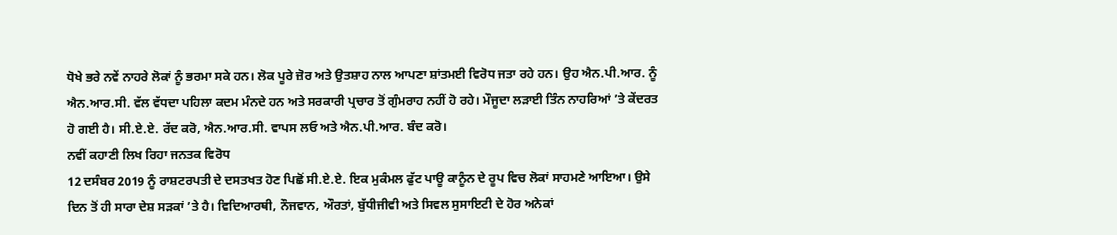ਧੋਖੇ ਭਰੇ ਨਵੇਂ ਨਾਹਰੇ ਲੋਕਾਂ ਨੂੰ ਭਰਮਾ ਸਕੇ ਹਨ। ਲੋਕ ਪੂਰੇ ਜ਼ੋਰ ਅਤੇ ਉਤਸ਼ਾਹ ਨਾਲ ਆਪਣਾ ਸ਼ਾਂਤਮਈ ਵਿਰੋਧ ਜਤਾ ਰਹੇ ਹਨ। ਉਹ ਐਨ.ਪੀ.ਆਰ. ਨੂੰ ਐਨ.ਆਰ.ਸੀ. ਵੱਲ ਵੱਧਦਾ ਪਹਿਲਾ ਕਦਮ ਮੰਨਦੇ ਹਨ ਅਤੇ ਸਰਕਾਰੀ ਪ੍ਰਚਾਰ ਤੋਂ ਗੁੰਮਰਾਹ ਨਹੀਂ ਹੋ ਰਹੇ। ਮੌਜੂਦਾ ਲੜਾਈ ਤਿੰਨ ਨਾਹਰਿਆਂ ’ਤੇ ਕੇਂਦਰਤ ਹੋ ਗਈ ਹੈ। ਸੀ.ਏ.ਏ. ਰੱਦ ਕਰੋ, ਐਨ.ਆਰ.ਸੀ. ਵਾਪਸ ਲਓ ਅਤੇ ਐਨ.ਪੀ.ਆਰ. ਬੰਦ ਕਰੋ।
ਨਵੀਂ ਕਹਾਣੀ ਲਿਖ ਰਿਹਾ ਜਨਤਕ ਵਿਰੋਧ
12 ਦਸੰਬਰ 2019 ਨੂੰ ਰਾਸ਼ਟਰਪਤੀ ਦੇ ਦਸਤਖਤ ਹੋਣ ਪਿਛੋਂ ਸੀ.ਏ.ਏ. ਇਕ ਮੁਕੰਮਲ ਫੁੱਟ ਪਾਊ ਕਾਨੂੰਨ ਦੇ ਰੂਪ ਵਿਚ ਲੋਕਾਂ ਸਾਹਮਣੇ ਆਇਆ। ਉਸੇ ਦਿਨ ਤੋਂ ਹੀ ਸਾਰਾ ਦੇਸ਼ ਸੜਕਾਂ ’ਤੇ ਹੈ। ਵਿਦਿਆਰਥੀ, ਨੌਜਵਾਨ, ਔਰਤਾਂ, ਬੁੱਧੀਜੀਵੀ ਅਤੇ ਸਿਵਲ ਸੁਸਾਇਟੀ ਦੇ ਹੋਰ ਅਨੇਕਾਂ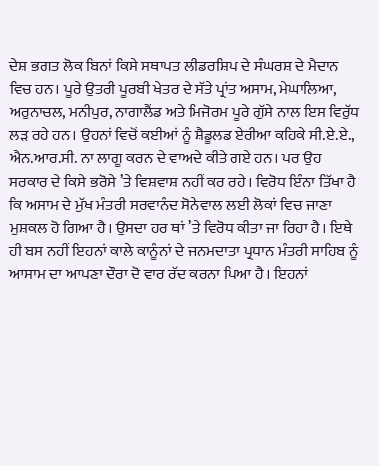ਦੇਸ਼ ਭਗਤ ਲੋਕ ਬਿਨਾਂ ਕਿਸੇ ਸਥਾਪਤ ਲੀਡਰਸ਼ਿਪ ਦੇ ਸੰਘਰਸ਼ ਦੇ ਮੈਦਾਨ ਵਿਚ ਹਨ। ਪੂਰੇ ਉਤਰੀ ਪੂਰਬੀ ਖੇਤਰ ਦੇ ਸੱਤੇ ਪ੍ਰਾਂਤ ਅਸਾਮ, ਮੇਘਾਲਿਆ, ਅਰੁਨਾਚਲ, ਮਨੀਪੁਰ, ਨਾਗਾਲੈਂਡ ਅਤੇ ਮਿਜੋਰਮ ਪੂਰੇ ਗੁੱਸੇ ਨਾਲ ਇਸ ਵਿਰੁੱਧ ਲੜ ਰਹੇ ਹਨ। ਉਹਨਾਂ ਵਿਚੋਂ ਕਈਆਂ ਨੂੰ ਸ਼ੈਡੂਲਡ ਏਰੀਆ ਕਹਿਕੇ ਸੀ.ਏ.ਏ., ਐਨ.ਆਰ.ਸੀ. ਨਾ ਲਾਗੂ ਕਰਨ ਦੇ ਵਾਅਦੇ ਕੀਤੇ ਗਏ ਹਨ। ਪਰ ਉਹ ਸਰਕਾਰ ਦੇ ਕਿਸੇ ਭਰੋਸੇ ’ਤੇ ਵਿਸ਼ਵਾਸ਼ ਨਹੀਂ ਕਰ ਰਹੇ। ਵਿਰੋਧ ਇੰਨਾ ਤਿੱਖਾ ਹੈ ਕਿ ਅਸਾਮ ਦੇ ਮੁੱਖ ਮੰਤਰੀ ਸਰਵਾਨੰਦ ਸੋਨੇਵਾਲ ਲਈ ਲੋਕਾਂ ਵਿਚ ਜਾਣਾ ਮੁਸ਼ਕਲ ਹੋ ਗਿਆ ਹੈ। ਉਸਦਾ ਹਰ ਥਾਂ ’ਤੇ ਵਿਰੋਧ ਕੀਤਾ ਜਾ ਰਿਹਾ ਹੈ। ਇਥੇ ਹੀ ਬਸ ਨਹੀਂ ਇਹਨਾਂ ਕਾਲੇ ਕਾਨੂੰਨਾਂ ਦੇ ਜਨਮਦਾਤਾ ਪ੍ਰਧਾਨ ਮੰਤਰੀ ਸਾਹਿਬ ਨੂੰ ਆਸਾਮ ਦਾ ਆਪਣਾ ਦੌਰਾ ਦੋ ਵਾਰ ਰੱਦ ਕਰਨਾ ਪਿਆ ਹੈ। ਇਹਨਾਂ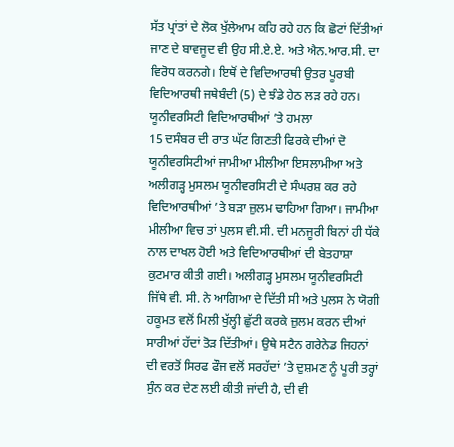ਸੱਤ ਪ੍ਰਾਂਤਾਂ ਦੇ ਲੋਕ ਖੁੱਲੇਆਮ ਕਹਿ ਰਹੇ ਹਨ ਕਿ ਛੋਟਾਂ ਦਿੱਤੀਆਂ ਜਾਣ ਦੇ ਬਾਵਜੂਦ ਵੀ ਉਹ ਸੀ.ਏ.ਏ. ਅਤੇ ਐਨ.ਆਰ.ਸੀ. ਦਾ ਵਿਰੋਧ ਕਰਨਗੇ। ਇਥੋਂ ਦੇ ਵਿਦਿਆਰਥੀ ਉਤਰ ਪੂਰਬੀ ਵਿਦਿਆਰਥੀ ਜਥੇਬੰਦੀ (5) ਦੇ ਝੰਡੇ ਹੇਠ ਲੜ ਰਹੇ ਹਨ।
ਯੂਨੀਵਰਸਿਟੀ ਵਿਦਿਆਰਥੀਆਂ ’ਤੇ ਹਮਲਾ
15 ਦਸੰਬਰ ਦੀ ਰਾਤ ਘੱਟ ਗਿਣਤੀ ਫਿਰਕੇ ਦੀਆਂ ਦੋ ਯੂਨੀਵਰਸਿਟੀਆਂ ਜਾਮੀਆ ਮੀਲੀਆ ਇਸਲਾਮੀਆ ਅਤੇ ਅਲੀਗੜ੍ਹ ਮੁਸਲਮ ਯੂਨੀਵਰਸਿਟੀ ਦੇ ਸੰਘਰਸ਼ ਕਰ ਰਹੇ ਵਿਦਿਆਰਥੀਆਂ ’ਤੇ ਬੜਾ ਜ਼ੁਲਮ ਢਾਹਿਆ ਗਿਆ। ਜਾਮੀਆ ਮੀਲੀਆ ਵਿਚ ਤਾਂ ਪੁਲਸ ਵੀ.ਸੀ. ਦੀ ਮਨਜੂਰੀ ਬਿਨਾਂ ਹੀ ਧੱਕੇ ਨਾਲ ਦਾਖਲ ਹੋਈ ਅਤੇ ਵਿਦਿਆਰਥੀਆਂ ਦੀ ਬੇਤਹਾਸ਼ਾ ਕੁਟਮਾਰ ਕੀਤੀ ਗਈ। ਅਲੀਗੜ੍ਹ ਮੁਸਲਮ ਯੂਨੀਵਰਸਿਟੀ ਜਿੱਥੇ ਵੀ. ਸੀ. ਨੇ ਆਗਿਆ ਦੇ ਦਿੱਤੀ ਸੀ ਅਤੇ ਪੁਲਸ ਨੇ ਯੋਗੀ ਹਕੂਮਤ ਵਲੋਂ ਮਿਲੀ ਖੁੱਲ੍ਹੀ ਛੁੱਟੀ ਕਰਕੇ ਜ਼ੁਲਮ ਕਰਨ ਦੀਆਂ ਸਾਰੀਆਂ ਹੱਦਾਂ ਤੋੜ ਦਿੱਤੀਆਂ। ਉਥੇ ਸਟੈਨ ਗਰੇਨੇਡ ਜਿਹਨਾਂ ਦੀ ਵਰਤੋਂ ਸਿਰਫ ਫੌਜ ਵਲੋਂ ਸਰਹੱਦਾਂ ’ਤੇ ਦੁਸ਼ਮਣ ਨੂੰ ਪੂਰੀ ਤਰ੍ਹਾਂ ਸੁੰਨ ਕਰ ਦੇਣ ਲਈ ਕੀਤੀ ਜਾਂਦੀ ਹੈ, ਦੀ ਵੀ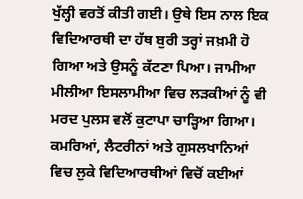ਖੁੱਲ੍ਹੀ ਵਰਤੋਂ ਕੀਤੀ ਗਈ। ਉਥੇ ਇਸ ਨਾਲ ਇਕ ਵਿਦਿਆਰਥੀ ਦਾ ਹੱਥ ਬੁਰੀ ਤਰ੍ਹਾਂ ਜਖ਼ਮੀ ਹੋ ਗਿਆ ਅਤੇ ਉਸਨੂੰ ਕੱਟਣਾ ਪਿਆ। ਜਾਮੀਆ ਮੀਲੀਆ ਇਸਲਾਮੀਆ ਵਿਚ ਲੜਕੀਆਂ ਨੂੰ ਵੀ ਮਰਦ ਪੁਲਸ ਵਲੋਂ ਕੁਟਾਪਾ ਚਾੜ੍ਹਿਆ ਗਿਆ। ਕਮਰਿਆਂ, ਲੈਟਰੀਨਾਂ ਅਤੇ ਗੁਸਲਖਾਨਿਆਂ ਵਿਚ ਲੁਕੇ ਵਿਦਿਆਰਥੀਆਂ ਵਿਚੋਂ ਕਈਆਂ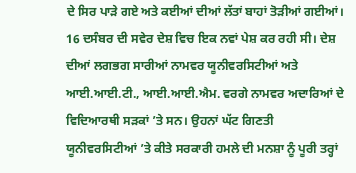ਦੇ ਸਿਰ ਪਾੜੇ ਗਏ ਅਤੇ ਕਈਆਂ ਦੀਆਂ ਲੱਤਾਂ ਬਾਹਾਂ ਤੋੜੀਆਂ ਗਈਆਂ।
16 ਦਸੰਬਰ ਦੀ ਸਵੇਰ ਦੇਸ਼ ਵਿਚ ਇਕ ਨਵਾਂ ਪੇਸ਼ ਕਰ ਰਹੀ ਸੀ। ਦੇਸ਼ ਦੀਆਂ ਲਗਭਗ ਸਾਰੀਆਂ ਨਾਮਵਰ ਯੂਨੀਵਰਸਿਟੀਆਂ ਅਤੇ ਆਈ.ਆਈ.ਟੀ., ਆਈ.ਆਈ.ਐਮ. ਵਰਗੇ ਨਾਮਵਰ ਅਦਾਰਿਆਂ ਦੇ ਵਿਦਿਆਰਥੀ ਸੜਕਾਂ ’ਤੇ ਸਨ। ਉਹਨਾਂ ਘੱਟ ਗਿਣਤੀ ਯੂਨੀਵਰਸਿਟੀਆਂ ’ਤੇ ਕੀਤੇ ਸਰਕਾਰੀ ਹਮਲੇ ਦੀ ਮਨਸ਼ਾ ਨੂੰ ਪੂਰੀ ਤਰ੍ਹਾਂ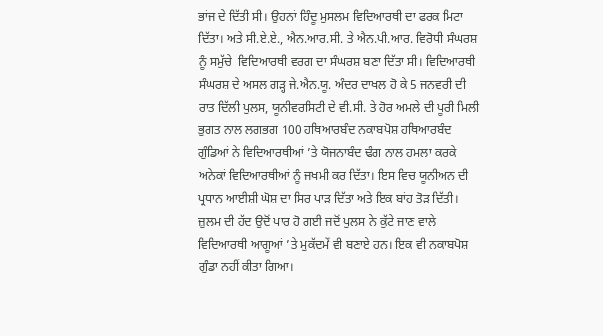ਭਾਂਜ ਦੇ ਦਿੱਤੀ ਸੀ। ਉਹਨਾਂ ਹਿੰਦੂ ਮੁਸਲਮ ਵਿਦਿਆਰਥੀ ਦਾ ਫਰਕ ਮਿਟਾ ਦਿੱਤਾ। ਅਤੇ ਸੀ.ਏ.ਏ., ਐਨ.ਆਰ.ਸੀ. ਤੇ ਐਨ.ਪੀ.ਆਰ. ਵਿਰੋਧੀ ਸੰਘਰਸ਼ ਨੂੰ ਸਮੁੱਚੇ  ਵਿਦਿਆਰਥੀ ਵਰਗ ਦਾ ਸੰਘਰਸ਼ ਬਣਾ ਦਿੱਤਾ ਸੀ। ਵਿਦਿਆਰਥੀ ਸੰਘਰਸ਼ ਦੇ ਅਸਲ ਗੜ੍ਹ ਜੇ.ਐਨ.ਯੂ. ਅੰਦਰ ਦਾਖਲ ਹੋ ਕੇ 5 ਜਨਵਰੀ ਦੀ ਰਾਤ ਦਿੱਲੀ ਪੁਲਸ, ਯੂਨੀਵਰਸਿਟੀ ਦੇ ਵੀ.ਸੀ. ਤੇ ਹੋਰ ਅਮਲੇ ਦੀ ਪੂਰੀ ਮਿਲੀ ਭੁਗਤ ਨਾਲ ਲਗਭਗ 100 ਹਥਿਆਰਬੰਦ ਨਕਾਬਪੋਸ਼ ਹਥਿਆਰਬੰਦ ਗੁੰਡਿਆਂ ਨੇ ਵਿਦਿਆਰਥੀਆਂ ’ਤੇ ਯੋਜਨਾਬੰਦ ਢੰਗ ਨਾਲ ਹਮਲਾ ਕਰਕੇ ਅਨੇਕਾਂ ਵਿਦਿਆਰਥੀਆਂ ਨੂੰ ਜਖਮੀ ਕਰ ਦਿੱਤਾ। ਇਸ ਵਿਚ ਯੂਨੀਅਨ ਦੀ ਪ੍ਰਧਾਨ ਆਈਸ਼ੀ ਘੋਸ਼ ਦਾ ਸਿਰ ਪਾੜ ਦਿੱਤਾ ਅਤੇ ਇਕ ਬਾਂਹ ਤੋੜ ਦਿੱਤੀ। ਜ਼ੁਲਮ ਦੀ ਹੱਦ ਉਦੋਂ ਪਾਰ ਹੋ ਗਈ ਜਦੋਂ ਪੁਲਸ ਨੇ ਕੁੱਟੇ ਜਾਣ ਵਾਲੇ ਵਿਦਿਆਰਥੀ ਆਗੂਆਂ ’ਤੇ ਮੁਕੱਦਮੇਂ ਵੀ ਬਣਾਏ ਹਨ। ਇਕ ਵੀ ਨਕਾਬਪੋਸ਼ ਗੁੰਡਾ ਨਹੀਂ ਕੀਤਾ ਗਿਆ।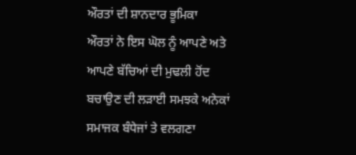ਔਰਤਾਂ ਦੀ ਸ਼ਾਨਦਾਰ ਭੂਮਿਕਾ
ਔਰਤਾਂ ਨੇ ਇਸ ਘੋਲ ਨੂੰ ਆਪਣੇ ਅਤੇ ਆਪਣੇ ਬੱਚਿਆਂ ਦੀ ਮੁਢਲੀ ਹੋਂਦ ਬਚਾਉਣ ਦੀ ਲੜਾਈ ਸਮਝਕੇ ਅਨੇਕਾਂ ਸਮਾਜਕ ਬੰਧੇਜਾਂ ਤੇ ਵਲਗਣਾ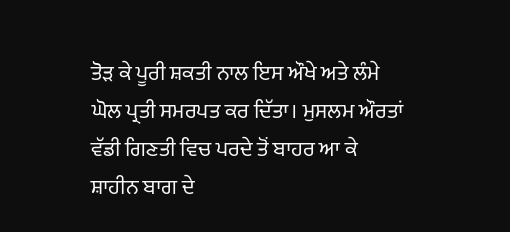ਤੋੜ ਕੇ ਪੂਰੀ ਸ਼ਕਤੀ ਨਾਲ ਇਸ ਔਖੇ ਅਤੇ ਲੰਮੇ ਘੋਲ ਪ੍ਰਤੀ ਸਮਰਪਤ ਕਰ ਦਿੱਤਾ। ਮੁਸਲਮ ਔਰਤਾਂ  ਵੱਡੀ ਗਿਣਤੀ ਵਿਚ ਪਰਦੇ ਤੋਂ ਬਾਹਰ ਆ ਕੇ ਸ਼ਾਹੀਨ ਬਾਗ ਦੇ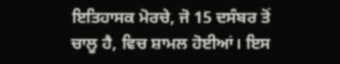ਇਤਿਹਾਸਕ ਮੋਰਚੇ, ਜੋ 15 ਦਸੰਬਰ ਤੋਂ ਚਾਲੂ ਹੈ, ਵਿਚ ਸ਼ਾਮਲ ਹੋਈਆਂ। ਇਸ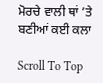ਮੋਰਚੇ ਵਾਲੀ ਥਾਂ ’ਤੇ ਬਣੀਆਂ ਕਈ ਕਲਾ

Scroll To Top